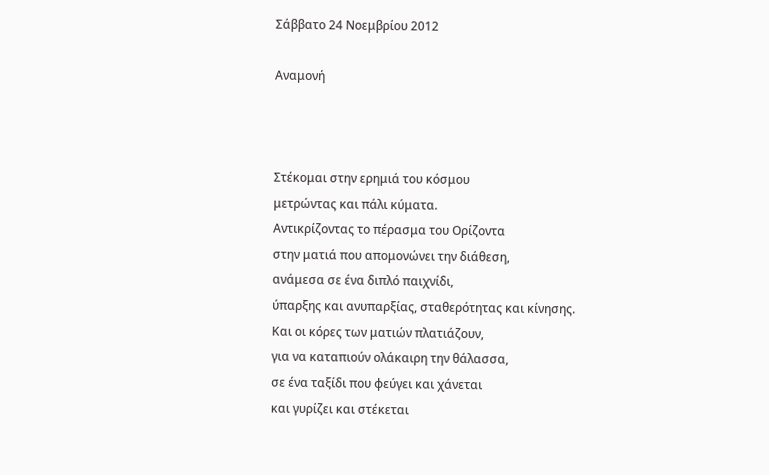Σάββατο 24 Νοεμβρίου 2012

Αναμονή



Στέκομαι στην ερημιά του κόσμου
μετρώντας και πάλι κύματα.
Αντικρίζοντας το πέρασμα του Ορίζοντα
στην ματιά που απομονώνει την διάθεση,
ανάμεσα σε ένα διπλό παιχνίδι,
ύπαρξης και ανυπαρξίας, σταθερότητας και κίνησης.
Και οι κόρες των ματιών πλατιάζουν,
για να καταπιούν ολάκαιρη την θάλασσα,
σε ένα ταξίδι που φεύγει και χάνεται
και γυρίζει και στέκεται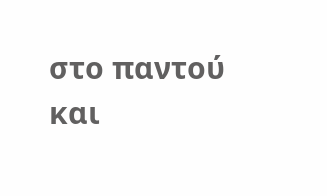στο παντού και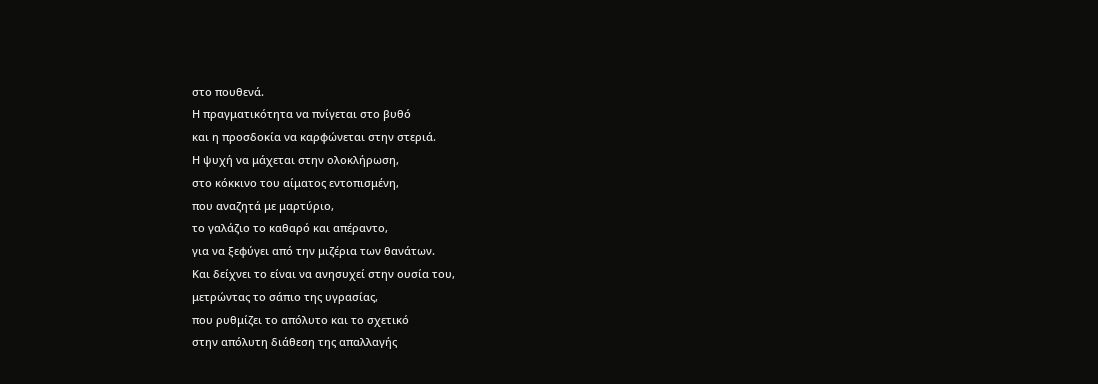στο πουθενά.
Η πραγματικότητα να πνίγεται στο βυθό
και η προσδοκία να καρφώνεται στην στεριά.
Η ψυχή να μάχεται στην ολοκλήρωση,
στο κόκκινο του αίματος εντοπισμένη,
που αναζητά με μαρτύριο,
το γαλάζιο το καθαρό και απέραντο,
για να ξεφύγει από την μιζέρια των θανάτων.
Και δείχνει το είναι να ανησυχεί στην ουσία του,
μετρώντας το σάπιο της υγρασίας,
που ρυθμίζει το απόλυτο και το σχετικό
στην απόλυτη διάθεση της απαλλαγής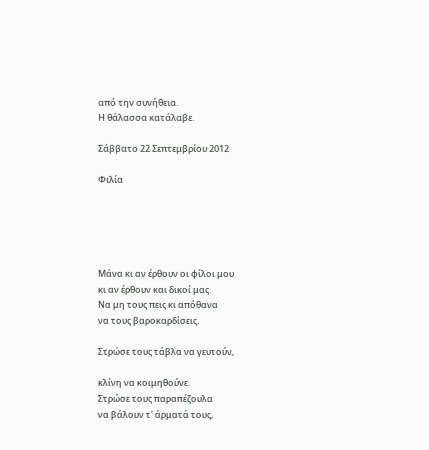από την συνήθεια.
Η θάλασσα κατάλαβε.

Σάββατο 22 Σεπτεμβρίου 2012

Φιλία





Μάνα κι αν έρθουν οι φίλοι μου
κι αν έρθουν και δικοί μας.
Να μη τους πεις κι απόθανα
να τους βαροκαρδίσεις.

Στρώσε τους τάβλα να γευτούν,

κλίνη να κοιμηθούνε.
Στρώσε τους παραπέζουλα
να βάλουν τ' άρματά τους,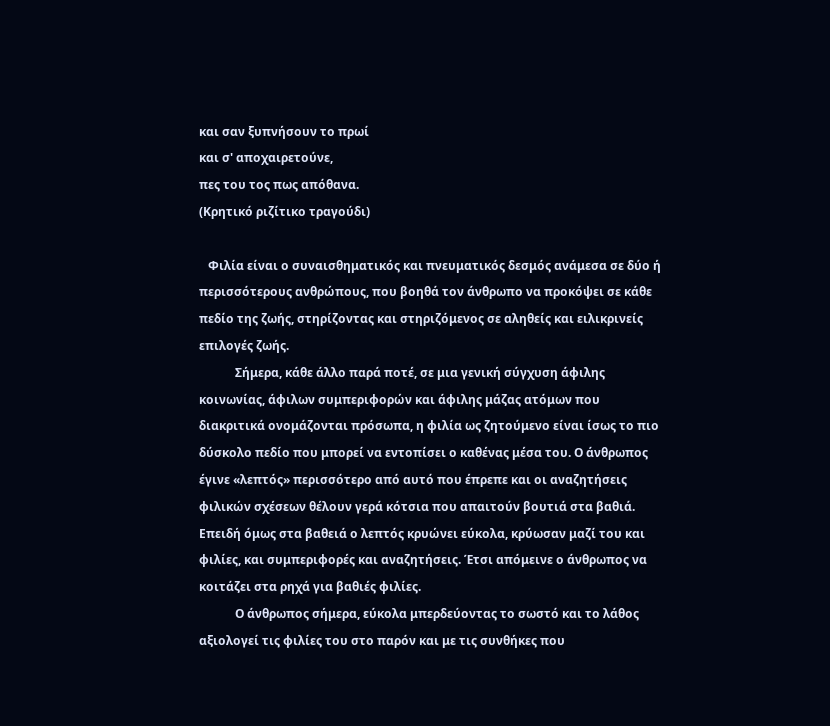και σαν ξυπνήσουν το πρωί
και σ' αποχαιρετούνε,
πες του τος πως απόθανα.
(Κρητικό ριζίτικο τραγούδι)

   Φιλία είναι ο συναισθηματικός και πνευματικός δεσμός ανάμεσα σε δύο ή περισσότερους ανθρώπους, που βοηθά τον άνθρωπο να προκόψει σε κάθε πεδίο της ζωής, στηρίζοντας και στηριζόμενος σε αληθείς και ειλικρινείς επιλογές ζωής.
            Σήμερα, κάθε άλλο παρά ποτέ, σε μια γενική σύγχυση άφιλης κοινωνίας, άφιλων συμπεριφορών και άφιλης μάζας ατόμων που διακριτικά ονομάζονται πρόσωπα, η φιλία ως ζητούμενο είναι ίσως το πιο δύσκολο πεδίο που μπορεί να εντοπίσει ο καθένας μέσα του. Ο άνθρωπος έγινε «λεπτός» περισσότερο από αυτό που έπρεπε και οι αναζητήσεις φιλικών σχέσεων θέλουν γερά κότσια που απαιτούν βουτιά στα βαθιά. Επειδή όμως στα βαθειά ο λεπτός κρυώνει εύκολα, κρύωσαν μαζί του και φιλίες, και συμπεριφορές και αναζητήσεις. Έτσι απόμεινε ο άνθρωπος να κοιτάζει στα ρηχά για βαθιές φιλίες.
            Ο άνθρωπος σήμερα, εύκολα μπερδεύοντας το σωστό και το λάθος αξιολογεί τις φιλίες του στο παρόν και με τις συνθήκες που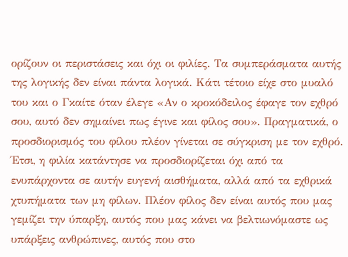ορίζουν οι περιστάσεις και όχι οι φιλίες. Τα συμπεράσματα αυτής της λογικής δεν είναι πάντα λογικά. Κάτι τέτοιο είχε στο μυαλό του και ο Γκαίτε όταν έλεγε «Αν ο κροκόδειλος έφαγε τον εχθρό σου, αυτό δεν σημαίνει πως έγινε και φίλος σου». Πραγματικά, ο προσδιορισμός του φίλου πλέον γίνεται σε σύγκριση με τον εχθρό. Έτσι, η φιλία κατάντησε να προσδιορίζεται όχι από τα ενυπάρχοντα σε αυτήν ευγενή αισθήματα, αλλά από τα εχθρικά χτυπήματα των μη φίλων. Πλέον φίλος δεν είναι αυτός που μας γεμίζει την ύπαρξη, αυτός που μας κάνει να βελτιωνόμαστε ως υπάρξεις ανθρώπινες, αυτός που στο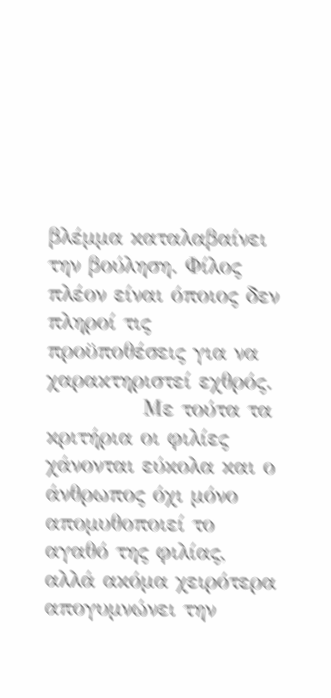βλέμμα καταλαβαίνει την βούληση. Φίλος πλέον είναι όποιος δεν πληροί τις προϋποθέσεις για να χαρακτηριστεί εχθρός.
            Με τούτα τα κριτήρια οι φιλίες χάνονται εύκολα και ο άνθρωπος όχι μόνο απομυθοποιεί το αγαθό της φιλίας, αλλά ακόμα χειρότερα απογυμνώνει την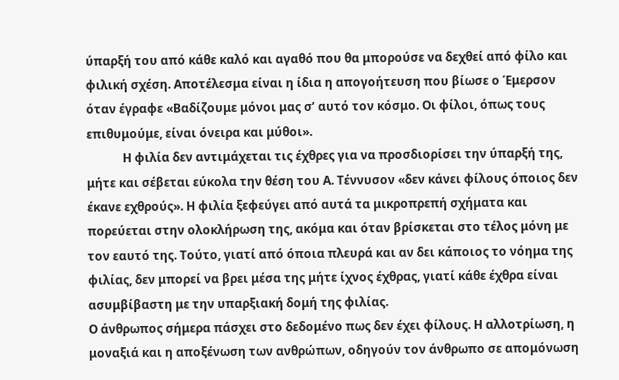ύπαρξή του από κάθε καλό και αγαθό που θα μπορούσε να δεχθεί από φίλο και φιλική σχέση. Αποτέλεσμα είναι η ίδια η απογοήτευση που βίωσε ο Έμερσον όταν έγραφε «Βαδίζουμε μόνοι μας σ’ αυτό τον κόσμο. Οι φίλοι, όπως τους επιθυμούμε, είναι όνειρα και μύθοι».
            Η φιλία δεν αντιμάχεται τις έχθρες για να προσδιορίσει την ύπαρξή της, μήτε και σέβεται εύκολα την θέση του Α. Τέννυσον «δεν κάνει φίλους όποιος δεν έκανε εχθρούς». Η φιλία ξεφεύγει από αυτά τα μικροπρεπή σχήματα και πορεύεται στην ολοκλήρωση της, ακόμα και όταν βρίσκεται στο τέλος μόνη με τον εαυτό της. Τούτο, γιατί από όποια πλευρά και αν δει κάποιος το νόημα της φιλίας, δεν μπορεί να βρει μέσα της μήτε ίχνος έχθρας, γιατί κάθε έχθρα είναι ασυμβίβαστη με την υπαρξιακή δομή της φιλίας.
Ο άνθρωπος σήμερα πάσχει στο δεδομένο πως δεν έχει φίλους. Η αλλοτρίωση, η μοναξιά και η αποξένωση των ανθρώπων, οδηγούν τον άνθρωπο σε απομόνωση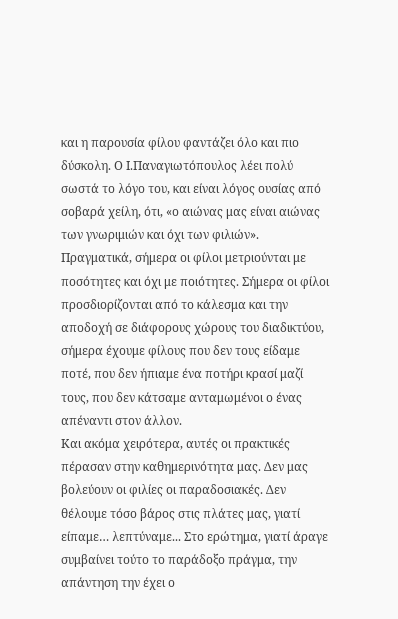και η παρουσία φίλου φαντάζει όλο και πιο δύσκολη. Ο Ι.Παναγιωτόπουλος λέει πολύ σωστά το λόγο του, και είναι λόγος ουσίας από σοβαρά χείλη, ότι, «ο αιώνας μας είναι αιώνας των γνωριμιών και όχι των φιλιών». Πραγματικά, σήμερα οι φίλοι μετριούνται με ποσότητες και όχι με ποιότητες. Σήμερα οι φίλοι προσδιορίζονται από το κάλεσμα και την αποδοχή σε διάφορους χώρους του διαδικτύου, σήμερα έχουμε φίλους που δεν τους είδαμε ποτέ, που δεν ήπιαμε ένα ποτήρι κρασί μαζί τους, που δεν κάτσαμε ανταμωμένοι ο ένας απέναντι στον άλλον.
Και ακόμα χειρότερα, αυτές οι πρακτικές πέρασαν στην καθημερινότητα μας. Δεν μας βολεύουν οι φιλίες οι παραδοσιακές. Δεν θέλουμε τόσο βάρος στις πλάτες μας, γιατί είπαμε… λεπτύναμε... Στο ερώτημα, γιατί άραγε συμβαίνει τούτο το παράδοξο πράγμα, την απάντηση την έχει ο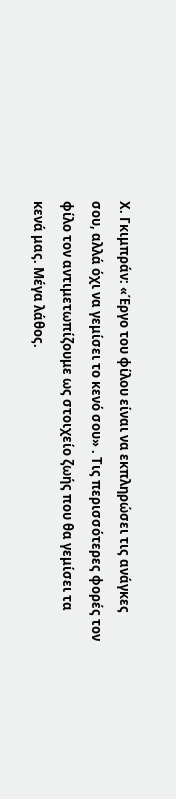Χ. Γκιμπράν: «Έργο του φίλου είναι να εκπληρώσει τις ανάγκες σου, αλλά όχι να γεμίσει το κενό σου» . Τις περισσότερες φορές τον φίλο τον αντιμετωπίζουμε ως στοιχείο ζωής που θα γεμίσει τα κενά μας. Μέγα λάθος.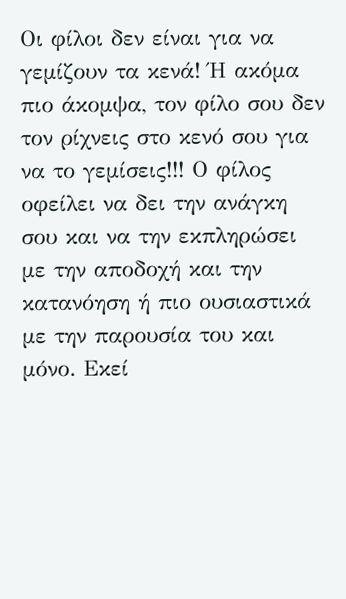Οι φίλοι δεν είναι για να γεμίζουν τα κενά! Ή ακόμα πιο άκομψα, τον φίλο σου δεν τον ρίχνεις στο κενό σου για να το γεμίσεις!!! Ο φίλος οφείλει να δει την ανάγκη σου και να την εκπληρώσει με την αποδοχή και την κατανόηση ή πιο ουσιαστικά με την παρουσία του και μόνο. Εκεί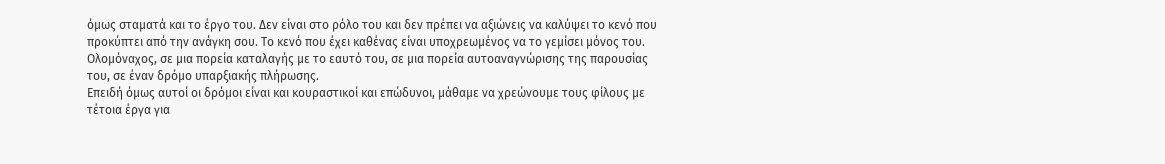όμως σταματά και το έργο του. Δεν είναι στο ρόλο του και δεν πρέπει να αξιώνεις να καλύψει το κενό που προκύπτει από την ανάγκη σου. Το κενό που έχει καθένας είναι υποχρεωμένος να το γεμίσει μόνος του. Ολομόναχος, σε μια πορεία καταλαγής με το εαυτό του, σε μια πορεία αυτοαναγνώρισης της παρουσίας του, σε έναν δρόμο υπαρξιακής πλήρωσης.
Επειδή όμως αυτοί οι δρόμοι είναι και κουραστικοί και επώδυνοι, μάθαμε να χρεώνουμε τους φίλους με τέτοια έργα για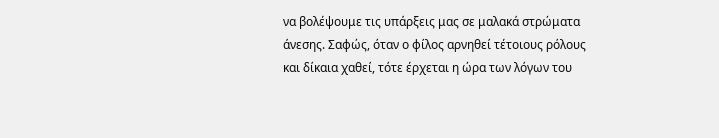να βολέψουμε τις υπάρξεις μας σε μαλακά στρώματα άνεσης. Σαφώς, όταν ο φίλος αρνηθεί τέτοιους ρόλους και δίκαια χαθεί, τότε έρχεται η ώρα των λόγων του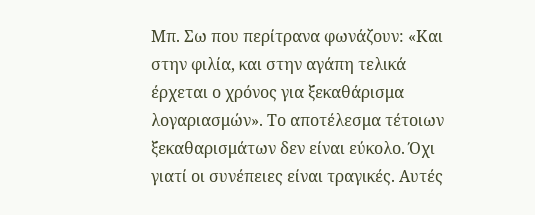Μπ. Σω που περίτρανα φωνάζουν: «Και στην φιλία, και στην αγάπη τελικά έρχεται ο χρόνος για ξεκαθάρισμα λογαριασμών». Το αποτέλεσμα τέτοιων ξεκαθαρισμάτων δεν είναι εύκολο. Όχι γιατί οι συνέπειες είναι τραγικές. Αυτές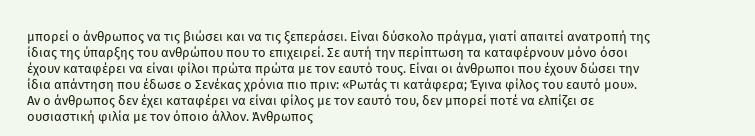μπορεί ο άνθρωπος να τις βιώσει και να τις ξεπεράσει. Είναι δύσκολο πράγμα, γιατί απαιτεί ανατροπή της ίδιας της ύπαρξης του ανθρώπου που το επιχειρεί. Σε αυτή την περίπτωση τα καταφέρνουν μόνο όσοι έχουν καταφέρει να είναι φίλοι πρώτα πρώτα με τον εαυτό τους. Είναι οι άνθρωποι που έχουν δώσει την ίδια απάντηση που έδωσε ο Σενέκας χρόνια πιο πριν: «Ρωτάς τι κατάφερα; Έγινα φίλος του εαυτό μου».
Αν ο άνθρωπος δεν έχει καταφέρει να είναι φίλος με τον εαυτό του, δεν μπορεί ποτέ να ελπίζει σε ουσιαστική φιλία με τον όποιο άλλον. Άνθρωπος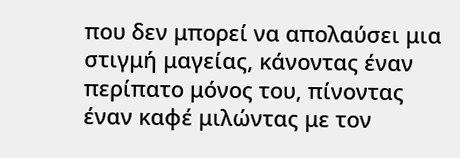που δεν μπορεί να απολαύσει μια στιγμή μαγείας, κάνοντας έναν περίπατο μόνος του, πίνοντας έναν καφέ μιλώντας με τον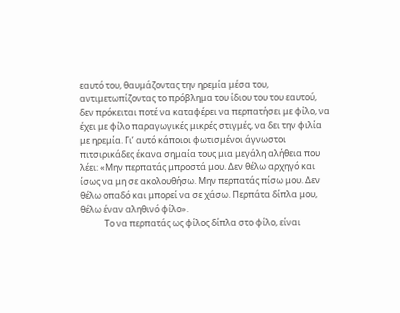εαυτό του, θαυμάζοντας την ηρεμία μέσα του, αντιμετωπίζοντας το πρόβλημα του ίδιου του του εαυτού, δεν πρόκειται ποτέ να καταφέρει να περπατήσει με φίλο, να έχει με φίλο παραγωγικές μικρές στιγμές, να δει την φιλία με ηρεμία. Γι’ αυτό κάποιοι φωτισμένοι άγνωστοι πιτσιρικάδες έκανα σημαία τους μια μεγάλη αλήθεια που λέει: «Μην περπατάς μπροστά μου. Δεν θέλω αρχηγό και ίσως να μη σε ακολουθήσω. Μην περπατάς πίσω μου. Δεν θέλω οπαδό και μπορεί να σε χάσω. Περπάτα δίπλα μου, θέλω έναν αληθινό φίλο».
            Το να περπατάς ως φίλος δίπλα στο φίλο, είναι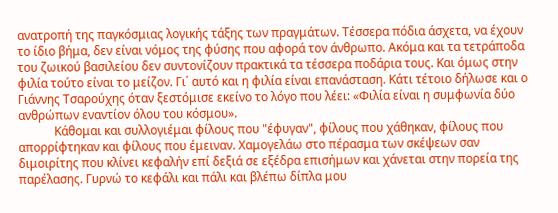ανατροπή της παγκόσμιας λογικής τάξης των πραγμάτων. Τέσσερα πόδια άσχετα, να έχουν το ίδιο βήμα, δεν είναι νόμος της φύσης που αφορά τον άνθρωπο. Ακόμα και τα τετράποδα του ζωικού βασιλείου δεν συντονίζουν πρακτικά τα τέσσερα ποδάρια τους. Και όμως στην φιλία τούτο είναι το μείζον. Γι΄ αυτό και η φιλία είναι επανάσταση. Κάτι τέτοιο δήλωσε και ο Γιάννης Τσαρούχης όταν ξεστόμισε εκείνο το λόγο που λέει: «Φιλία είναι η συμφωνία δύο ανθρώπων εναντίον όλου του κόσμου».
            Κάθομαι και συλλογιέμαι φίλους που "έφυγαν", φίλους που χάθηκαν, φίλους που απορρίφτηκαν και φίλους που έμειναν. Χαμογελάω στο πέρασμα των σκέψεων σαν διμοιρίτης που κλίνει κεφαλήν επί δεξιά σε εξέδρα επισήμων και χάνεται στην πορεία της παρέλασης. Γυρνώ το κεφάλι και πάλι και βλέπω δίπλα μου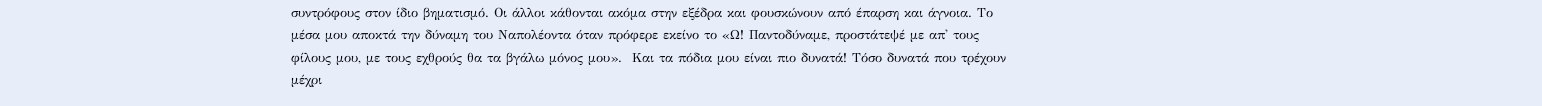συντρόφους στον ίδιο βηματισμό. Οι άλλοι κάθονται ακόμα στην εξέδρα και φουσκώνουν από έπαρση και άγνοια. Το μέσα μου αποκτά την δύναμη του Ναπολέοντα όταν πρόφερε εκείνο το «Ω! Παντοδύναμε, προστάτεψέ με απ' τους φίλους μου, με τους εχθρούς θα τα βγάλω μόνος μου».  Και τα πόδια μου είναι πιο δυνατά! Τόσο δυνατά που τρέχουν μέχρι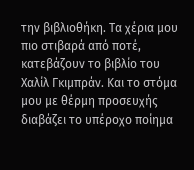την βιβλιοθήκη. Τα χέρια μου πιο στιβαρά από ποτέ, κατεβάζουν το βιβλίο του Χαλίλ Γκιμπράν. Και το στόμα μου με θέρμη προσευχής διαβάζει το υπέροχο ποίημα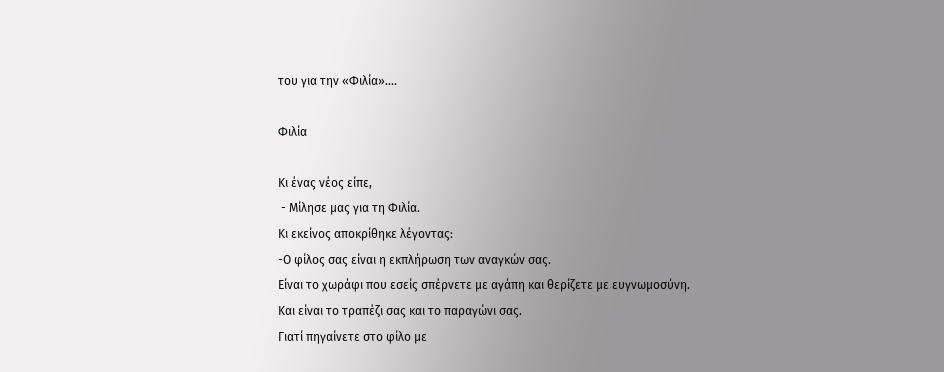του για την «Φιλία»….

Φιλία

Κι ένας νέος είπε,
 - Μίλησε μας για τη Φιλία.
Κι εκείνος αποκρίθηκε λέγοντας:
-Ο φίλος σας είναι η εκπλήρωση των αναγκών σας.
Είναι το χωράφι που εσείς σπέρνετε με αγάπη και θερίζετε με ευγνωμοσύνη.
Και είναι το τραπέζι σας και το παραγώνι σας.
Γιατί πηγαίνετε στο φίλο με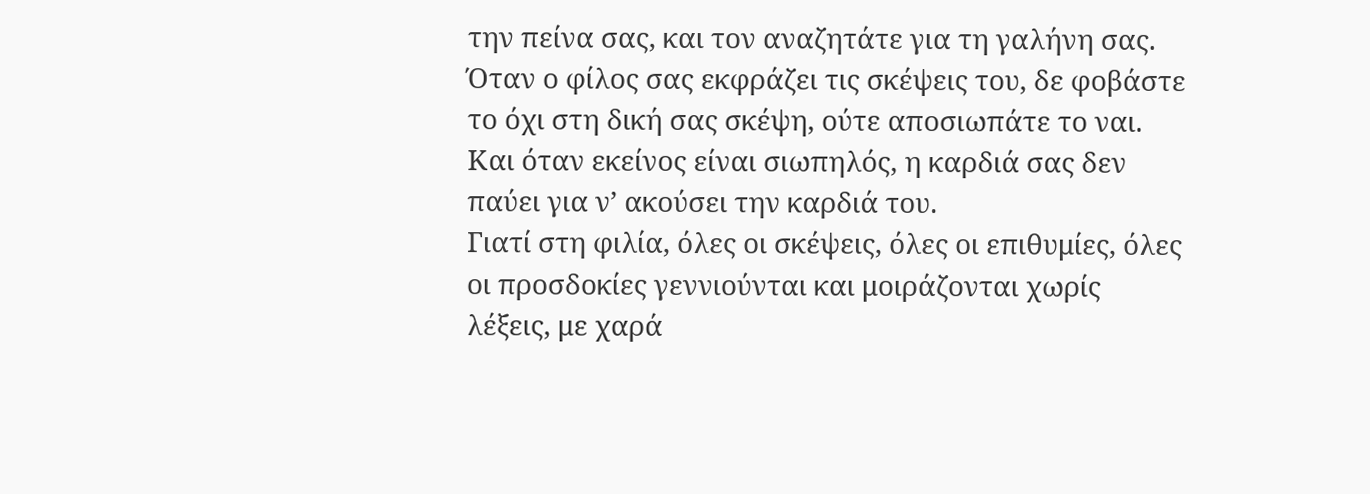την πείνα σας, και τον αναζητάτε για τη γαλήνη σας.
Όταν ο φίλος σας εκφράζει τις σκέψεις του, δε φοβάστε το όχι στη δική σας σκέψη, ούτε αποσιωπάτε το ναι.
Και όταν εκείνος είναι σιωπηλός, η καρδιά σας δεν παύει για ν’ ακούσει την καρδιά του.
Γιατί στη φιλία, όλες οι σκέψεις, όλες οι επιθυμίες, όλες οι προσδοκίες γεννιούνται και μοιράζονται χωρίς λέξεις, με χαρά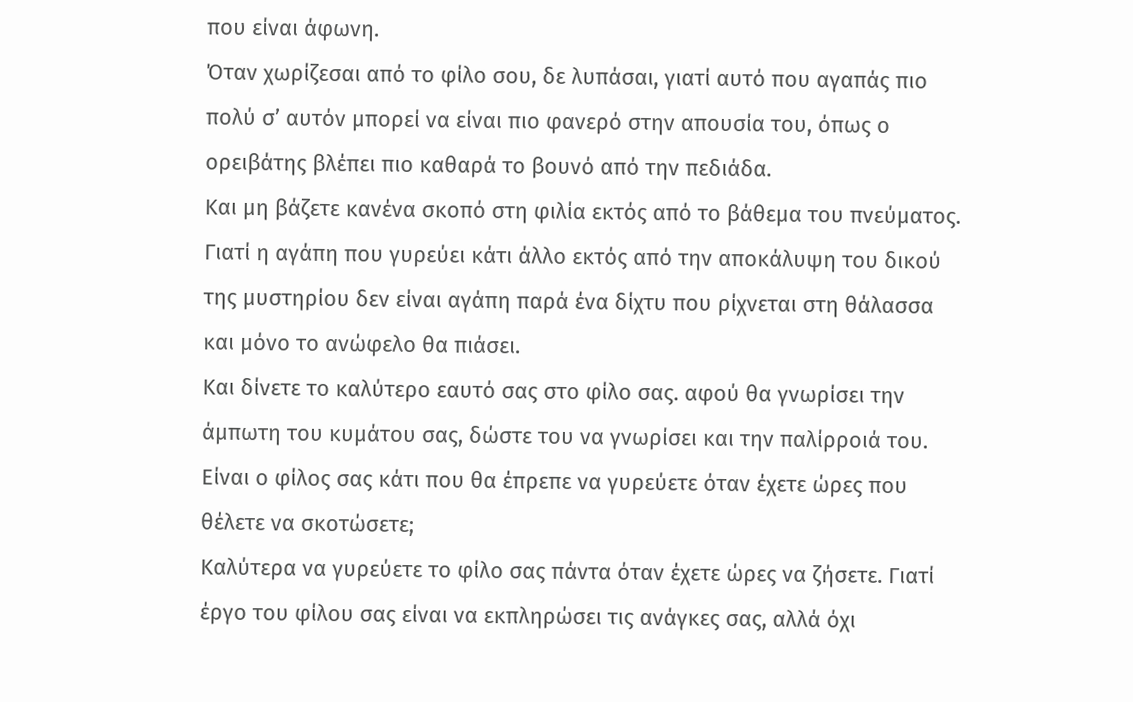που είναι άφωνη.
Όταν χωρίζεσαι από το φίλο σου, δε λυπάσαι, γιατί αυτό που αγαπάς πιο πολύ σ’ αυτόν μπορεί να είναι πιο φανερό στην απουσία του, όπως ο ορειβάτης βλέπει πιο καθαρά το βουνό από την πεδιάδα.
Και μη βάζετε κανένα σκοπό στη φιλία εκτός από το βάθεμα του πνεύματος. Γιατί η αγάπη που γυρεύει κάτι άλλο εκτός από την αποκάλυψη του δικού της μυστηρίου δεν είναι αγάπη παρά ένα δίχτυ που ρίχνεται στη θάλασσα και μόνο το ανώφελο θα πιάσει.
Και δίνετε το καλύτερο εαυτό σας στο φίλο σας. αφού θα γνωρίσει την άμπωτη του κυμάτου σας, δώστε του να γνωρίσει και την παλίρροιά του.
Είναι ο φίλος σας κάτι που θα έπρεπε να γυρεύετε όταν έχετε ώρες που θέλετε να σκοτώσετε;
Καλύτερα να γυρεύετε το φίλο σας πάντα όταν έχετε ώρες να ζήσετε. Γιατί έργο του φίλου σας είναι να εκπληρώσει τις ανάγκες σας, αλλά όχι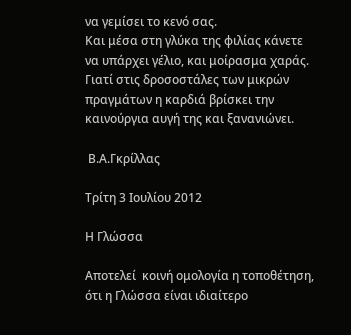να γεμίσει το κενό σας.
Και μέσα στη γλύκα της φιλίας κάνετε να υπάρχει γέλιο, και μοίρασμα χαράς.
Γιατί στις δροσοστάλες των μικρών πραγμάτων η καρδιά βρίσκει την καινούργια αυγή της και ξανανιώνει.

 Β.Α.Γκρίλλας

Τρίτη 3 Ιουλίου 2012

Η Γλώσσα

Αποτελεί  κοινή ομολογία η τοποθέτηση, ότι η Γλώσσα είναι ιδιαίτερο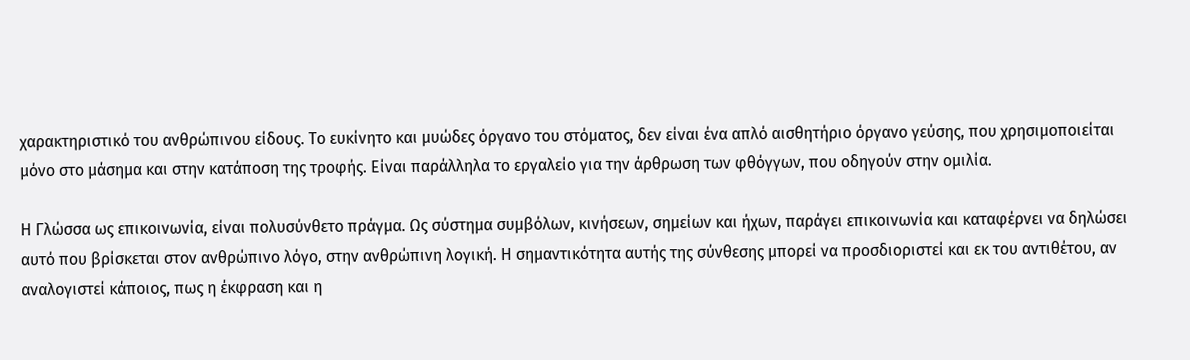χαρακτηριστικό του ανθρώπινου είδους. Το ευκίνητο και μυώδες όργανο του στόματος, δεν είναι ένα απλό αισθητήριο όργανο γεύσης, που χρησιμοποιείται μόνο στο μάσημα και στην κατάποση της τροφής. Είναι παράλληλα το εργαλείο για την άρθρωση των φθόγγων, που οδηγούν στην ομιλία.

Η Γλώσσα ως επικοινωνία, είναι πολυσύνθετο πράγμα. Ως σύστημα συμβόλων, κινήσεων, σημείων και ήχων, παράγει επικοινωνία και καταφέρνει να δηλώσει αυτό που βρίσκεται στον ανθρώπινο λόγο, στην ανθρώπινη λογική. Η σημαντικότητα αυτής της σύνθεσης μπορεί να προσδιοριστεί και εκ του αντιθέτου, αν αναλογιστεί κάποιος, πως η έκφραση και η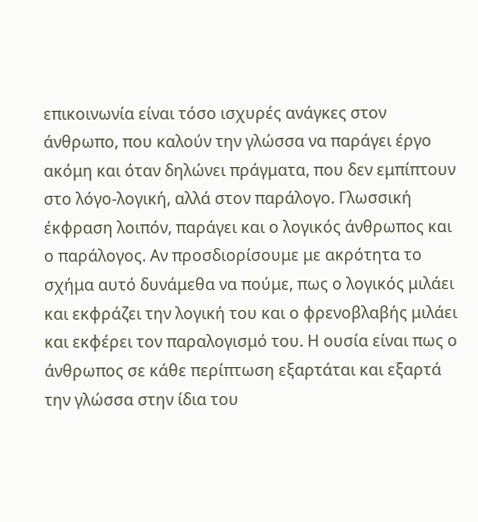επικοινωνία είναι τόσο ισχυρές ανάγκες στον άνθρωπο, που καλούν την γλώσσα να παράγει έργο ακόμη και όταν δηλώνει πράγματα, που δεν εμπίπτουν στο λόγο-λογική, αλλά στον παράλογο. Γλωσσική έκφραση λοιπόν, παράγει και ο λογικός άνθρωπος και ο παράλογος. Αν προσδιορίσουμε με ακρότητα το σχήμα αυτό δυνάμεθα να πούμε, πως ο λογικός μιλάει και εκφράζει την λογική του και ο φρενοβλαβής μιλάει και εκφέρει τον παραλογισμό του. Η ουσία είναι πως ο άνθρωπος σε κάθε περίπτωση εξαρτάται και εξαρτά την γλώσσα στην ίδια του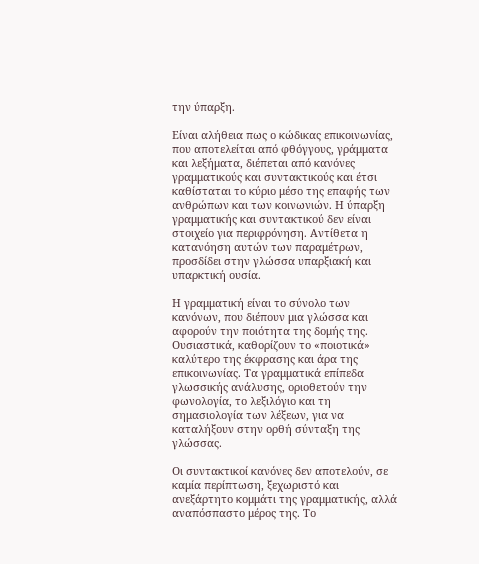την ύπαρξη.

Είναι αλήθεια πως ο κώδικας επικοινωνίας, που αποτελείται από φθόγγους, γράμματα και λεξήματα, διέπεται από κανόνες γραμματικούς και συντακτικούς και έτσι καθίσταται το κύριο μέσο της επαφής των ανθρώπων και των κοινωνιών. Η ύπαρξη γραμματικής και συντακτικού δεν είναι στοιχείο για περιφρόνηση. Αντίθετα η κατανόηση αυτών των παραμέτρων, προσδίδει στην γλώσσα υπαρξιακή και υπαρκτική ουσία.

Η γραμματική είναι το σύνολο των κανόνων, που διέπουν μια γλώσσα και αφορούν την ποιότητα της δομής της. Ουσιαστικά, καθορίζουν το «ποιοτικά» καλύτερο της έκφρασης και άρα της επικοινωνίας. Τα γραμματικά επίπεδα γλωσσικής ανάλυσης, οριοθετούν την φωνολογία, το λεξιλόγιο και τη σημασιολογία των λέξεων, για να καταλήξουν στην ορθή σύνταξη της γλώσσας.

Οι συντακτικοί κανόνες δεν αποτελούν, σε καμία περίπτωση, ξεχωριστό και ανεξάρτητο κομμάτι της γραμματικής, αλλά αναπόσπαστο μέρος της. Το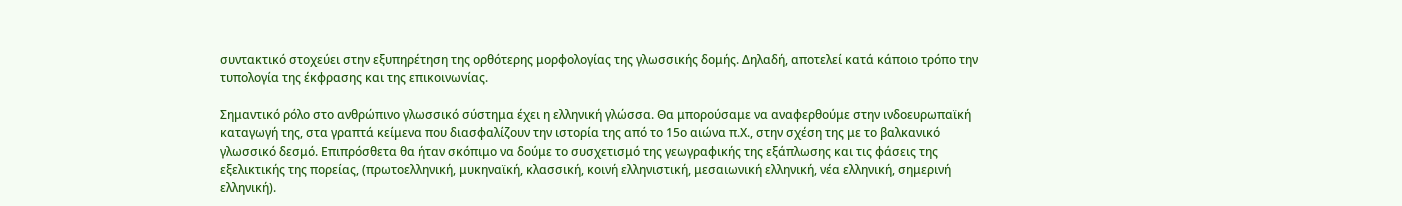συντακτικό στοχεύει στην εξυπηρέτηση της ορθότερης μορφολογίας της γλωσσικής δομής. Δηλαδή, αποτελεί κατά κάποιο τρόπο την τυπολογία της έκφρασης και της επικοινωνίας.

Σημαντικό ρόλο στο ανθρώπινο γλωσσικό σύστημα έχει η ελληνική γλώσσα. Θα μπορούσαμε να αναφερθούμε στην ινδοευρωπαϊκή καταγωγή της, στα γραπτά κείμενα που διασφαλίζουν την ιστορία της από το 15ο αιώνα π.Χ., στην σχέση της με το βαλκανικό γλωσσικό δεσμό. Επιπρόσθετα θα ήταν σκόπιμο να δούμε το συσχετισμό της γεωγραφικής της εξάπλωσης και τις φάσεις της εξελικτικής της πορείας, (πρωτοελληνική, μυκηναϊκή, κλασσική, κοινή ελληνιστική, μεσαιωνική ελληνική, νέα ελληνική, σημερινή ελληνική).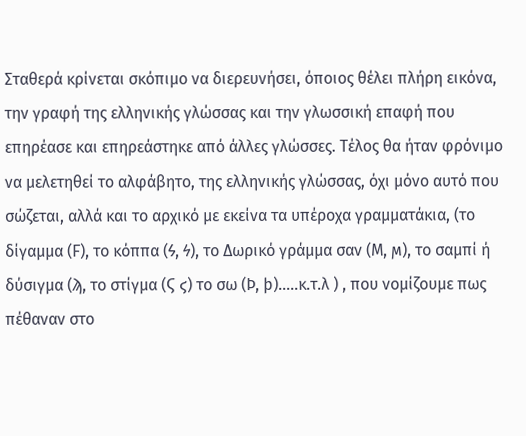Σταθερά κρίνεται σκόπιμο να διερευνήσει, όποιος θέλει πλήρη εικόνα, την γραφή της ελληνικής γλώσσας και την γλωσσική επαφή που επηρέασε και επηρεάστηκε από άλλες γλώσσες. Τέλος θα ήταν φρόνιμο να μελετηθεί το αλφάβητο, της ελληνικής γλώσσας, όχι μόνο αυτό που σώζεται, αλλά και το αρχικό με εκείνα τα υπέροχα γραμματάκια, (το δίγαμμα (Ϝ), το κόππα (Ϟ, ϟ), το Δωρικό γράμμα σαν (Ϻ, ϻ), το σαμπί ή δύσιγμα (ϡ, το στίγμα (Ϛ ϛ) το σω (Ϸ, ϸ)…..κ.τ.λ ) , που νομίζουμε πως πέθαναν στο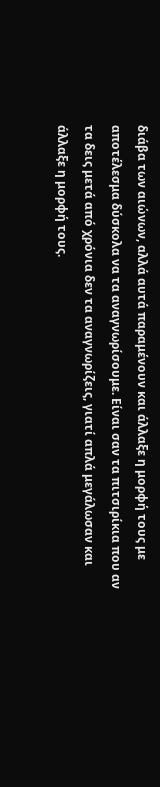διάβα των αιώνων, αλλά αυτά παραμένουν και άλλαξε η μορφή τους με αποτέλεσμα δύσκολα να τα αναγνωρίσουμε. Είναι σαν τα πιτσιρίκια που αν τα δεις μετά από χρόνια δεν τα αναγνωρίζεις, γιατί απλά μεγάλωσαν και άλλαξε η μορφή τους.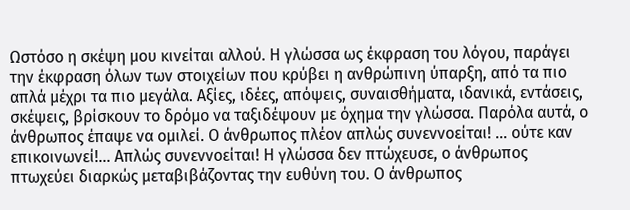Ωστόσο η σκέψη μου κινείται αλλού. Η γλώσσα ως έκφραση του λόγου, παράγει την έκφραση όλων των στοιχείων που κρύβει η ανθρώπινη ύπαρξη, από τα πιο απλά μέχρι τα πιο μεγάλα. Αξίες, ιδέες, απόψεις, συναισθήματα, ιδανικά, εντάσεις, σκέψεις, βρίσκουν το δρόμο να ταξιδέψουν με όχημα την γλώσσα. Παρόλα αυτά, ο άνθρωπος έπαψε να ομιλεί. Ο άνθρωπος πλέον απλώς συνεννοείται! … ούτε καν επικοινωνεί!... Απλώς συνεννοείται! Η γλώσσα δεν πτώχευσε, ο άνθρωπος πτωχεύει διαρκώς μεταβιβάζοντας την ευθύνη του. Ο άνθρωπος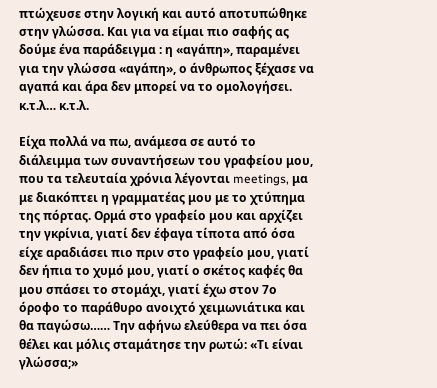πτώχευσε στην λογική και αυτό αποτυπώθηκε στην γλώσσα. Και για να είμαι πιο σαφής ας δούμε ένα παράδειγμα : η «αγάπη», παραμένει για την γλώσσα «αγάπη», ο άνθρωπος ξέχασε να αγαπά και άρα δεν μπορεί να το ομολογήσει. κ.τ.λ… κ.τ.λ.

Είχα πολλά να πω, ανάμεσα σε αυτό το διάλειμμα των συναντήσεων του γραφείου μου, που τα τελευταία χρόνια λέγονται meetings, μα με διακόπτει η γραμματέας μου με το χτύπημα της πόρτας. Ορμά στο γραφείο μου και αρχίζει την γκρίνια, γιατί δεν έφαγα τίποτα από όσα είχε αραδιάσει πιο πριν στο γραφείο μου, γιατί δεν ήπια το χυμό μου, γιατί ο σκέτος καφές θα μου σπάσει το στομάχι, γιατί έχω στον 7ο όροφο το παράθυρο ανοιχτό χειμωνιάτικα και θα παγώσω…… Την αφήνω ελεύθερα να πει όσα θέλει και μόλις σταμάτησε την ρωτώ: «Τι είναι γλώσσα;»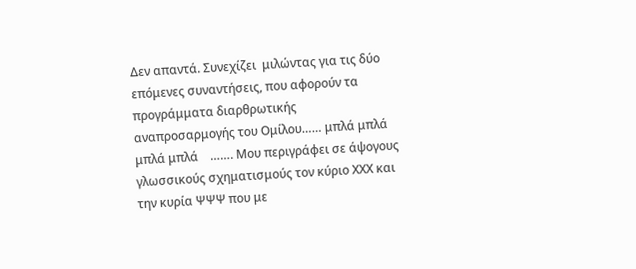Δεν απαντά. Συνεχίζει  μιλώντας για τις δύο επόμενες συναντήσεις, που αφορούν τα προγράμματα διαρθρωτικής αναπροσαρμογής του Ομίλου…… μπλά μπλά μπλά μπλά    ……. Μου περιγράφει σε άψογους γλωσσικούς σχηματισμούς τον κύριο ΧΧΧ και την κυρία ΨΨΨ που με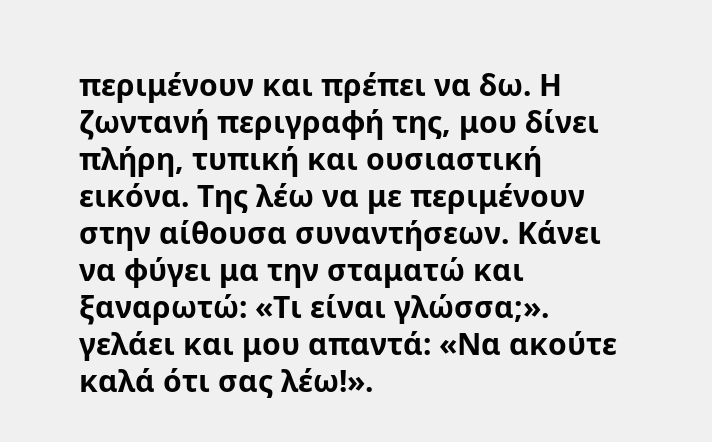περιμένουν και πρέπει να δω. Η ζωντανή περιγραφή της, μου δίνει πλήρη, τυπική και ουσιαστική εικόνα. Της λέω να με περιμένουν στην αίθουσα συναντήσεων. Κάνει να φύγει μα την σταματώ και ξαναρωτώ: «Τι είναι γλώσσα;». γελάει και μου απαντά: «Να ακούτε καλά ότι σας λέω!».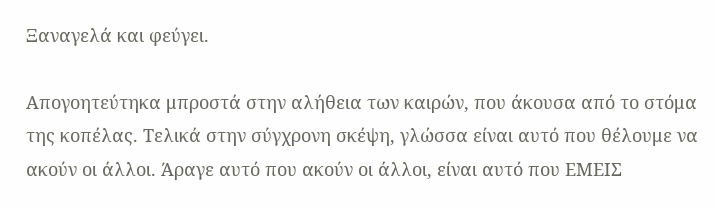Ξαναγελά και φεύγει.

Απογοητεύτηκα μπροστά στην αλήθεια των καιρών, που άκουσα από το στόμα της κοπέλας. Τελικά στην σύγχρονη σκέψη, γλώσσα είναι αυτό που θέλουμε να ακούν οι άλλοι. Άραγε αυτό που ακούν οι άλλοι, είναι αυτό που ΕΜΕΙΣ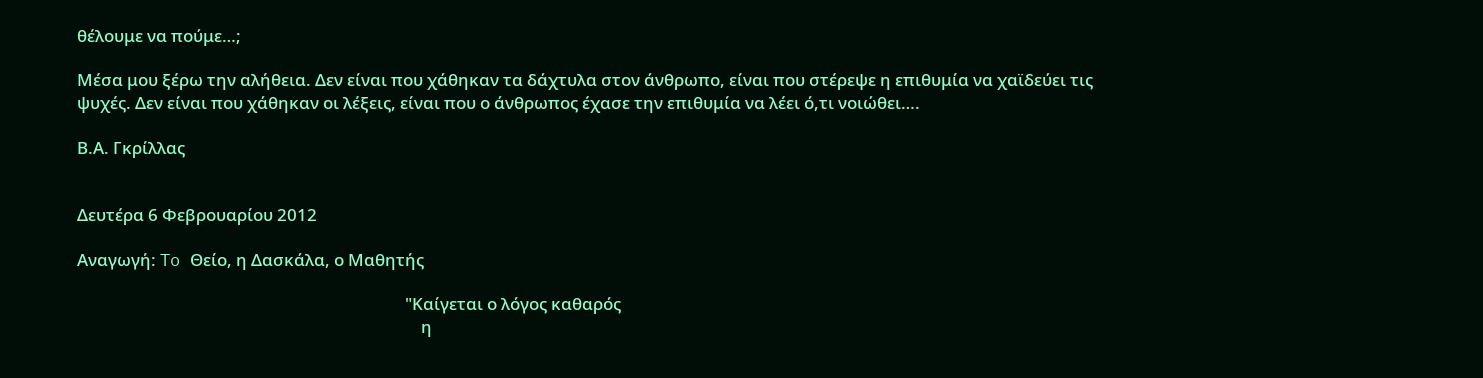θέλουμε να πούμε…;

Μέσα μου ξέρω την αλήθεια. Δεν είναι που χάθηκαν τα δάχτυλα στον άνθρωπο, είναι που στέρεψε η επιθυμία να χαϊδεύει τις ψυχές. Δεν είναι που χάθηκαν οι λέξεις, είναι που ο άνθρωπος έχασε την επιθυμία να λέει ό,τι νοιώθει….

Β.Α. Γκρίλλας


Δευτέρα 6 Φεβρουαρίου 2012

Αναγωγή: To Θείο, η Δασκάλα, ο Μαθητής

                                                                                  "Καίγεται ο λόγος καθαρός
                                                                                      η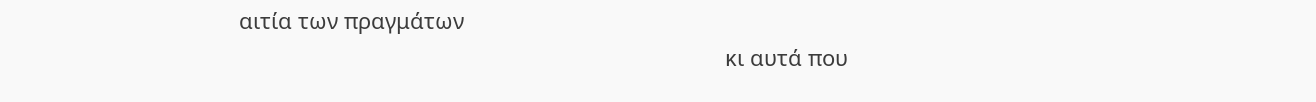αιτία των πραγμάτων
                                                                                 κι αυτά που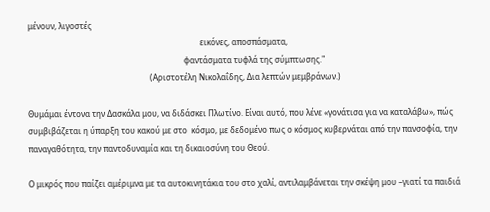μένουν, λιγοστές
                                                                                      εικόνες, αποσπάσματα,
                                                                              φαντάσματα τυφλά της σύμπτωσης."
                                                             (Αριστοτέλη Νικολαΐδης, Δια λεπτών μεμβράνων.)

Θυμάμαι έντονα την Δασκάλα μου, να διδάσκει Πλωτίνο. Είναι αυτό, που λένε «γονάτισα για να καταλάβω», πώς συμβιβάζεται η ύπαρξη του κακού με στο  κόσμο, με δεδομένο πως ο κόσμος κυβερνάται από την πανσοφία, την παναγαθότητα, την παντοδυναμία και τη δικαιοσύνη του Θεού.

Ο μικρός που παίζει αμέριμνα με τα αυτοκινητάκια του στο χαλί, αντιλαμβάνεται την σκέψη μου –γιατί τα παιδιά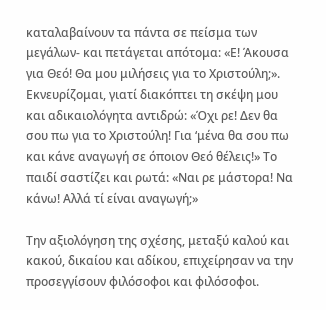καταλαβαίνουν τα πάντα σε πείσμα των μεγάλων- και πετάγεται απότομα: «Ε! Άκουσα για Θεό! Θα μου μιλήσεις για το Χριστούλη;». Εκνευρίζομαι, γιατί διακόπτει τη σκέψη μου και αδικαιολόγητα αντιδρώ: «Όχι ρε! Δεν θα σου πω για το Χριστούλη! Για ‘μένα θα σου πω και κάνε αναγωγή σε όποιον Θεό θέλεις!» Το παιδί σαστίζει και ρωτά: «Ναι ρε μάστορα! Να κάνω! Αλλά τί είναι αναγωγή;»

Την αξιολόγηση της σχέσης, μεταξύ καλού και κακού, δικαίου και αδίκου, επιχείρησαν να την προσεγγίσουν φιλόσοφοι και φιλόσοφοι.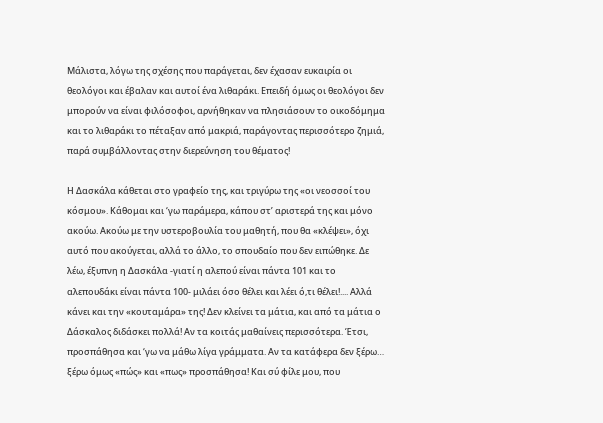Μάλιστα, λόγω της σχέσης που παράγεται, δεν έχασαν ευκαιρία οι θεολόγοι και έβαλαν και αυτοί ένα λιθαράκι. Επειδή όμως οι θεολόγοι δεν μπορούν να είναι φιλόσοφοι, αρνήθηκαν να πλησιάσουν το οικοδόμημα και το λιθαράκι το πέταξαν από μακριά, παράγοντας περισσότερο ζημιά, παρά συμβάλλοντας στην διερεύνηση του θέματος!

Η Δασκάλα κάθεται στο γραφείο της, και τριγύρω της «οι νεοσσοί του κόσμου». Κάθομαι και ‘γω παράμερα, κάπου στ’ αριστερά της και μόνο ακούω. Ακούω με την υστεροβουλία του μαθητή, που θα «κλέψει», όχι αυτό που ακούγεται, αλλά το άλλο, το σπουδαίο που δεν ειπώθηκε. Δε λέω, έξυπνη η Δασκάλα -γιατί η αλεπού είναι πάντα 101 και το αλεπουδάκι είναι πάντα 100- μιλάει όσο θέλει και λέει ό,τι θέλει!.... Αλλά κάνει και την «κουταμάρα» της! Δεν κλείνει τα μάτια, και από τα μάτια ο Δάσκαλος διδάσκει πολλά! Αν τα κοιτάς μαθαίνεις περισσότερα. Έτσι, προσπάθησα και ‘γω να μάθω λίγα γράμματα. Αν τα κατάφερα δεν ξέρω… ξέρω όμως «πώς» και «πως» προσπάθησα! Και σύ φίλε μου, που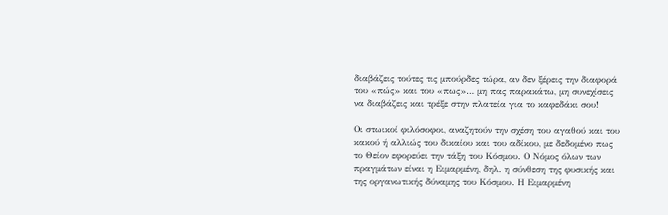διαβάζεις τούτες τις μπούρδες τώρα, αν δεν ξέρεις την διαφορά του «πώς» και του «πως»… μη πας παρακάτω, μη συνεχίσεις να διαβάζεις και τρέξε στην πλατεία για το καφεδάκι σου!

Οι στωικοί φιλόσοφοι, αναζητούν την σχέση του αγαθού και του κακού ή αλλιώς του δικαίου και του αδίκου, με δεδομένο πως το Θείον εφορεύει την τάξη του Κόσμου. Ο Νόμος όλων των πραγμάτων είναι η Ειμαρμένη, δηλ. η σύνθεση της φυσικής και της οργανωτικής δύναμης του Κόσμου. Η Ειμαρμένη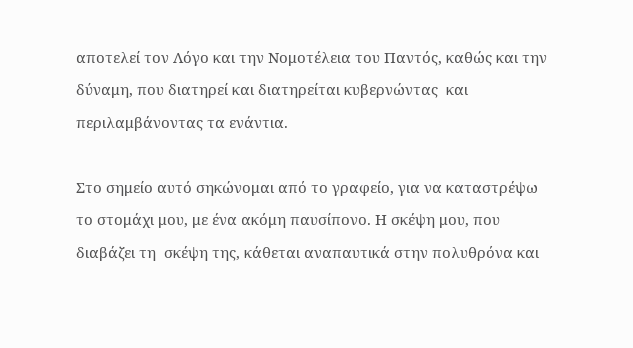αποτελεί τον Λόγο και την Νομοτέλεια του Παντός, καθώς και την δύναμη, που διατηρεί και διατηρείται κυβερνώντας  και περιλαμβάνοντας τα ενάντια.

Στο σημείο αυτό σηκώνομαι από το γραφείο, για να καταστρέψω το στομάχι μου, με ένα ακόμη παυσίπονο. Η σκέψη μου, που διαβάζει τη  σκέψη της, κάθεται αναπαυτικά στην πολυθρόνα και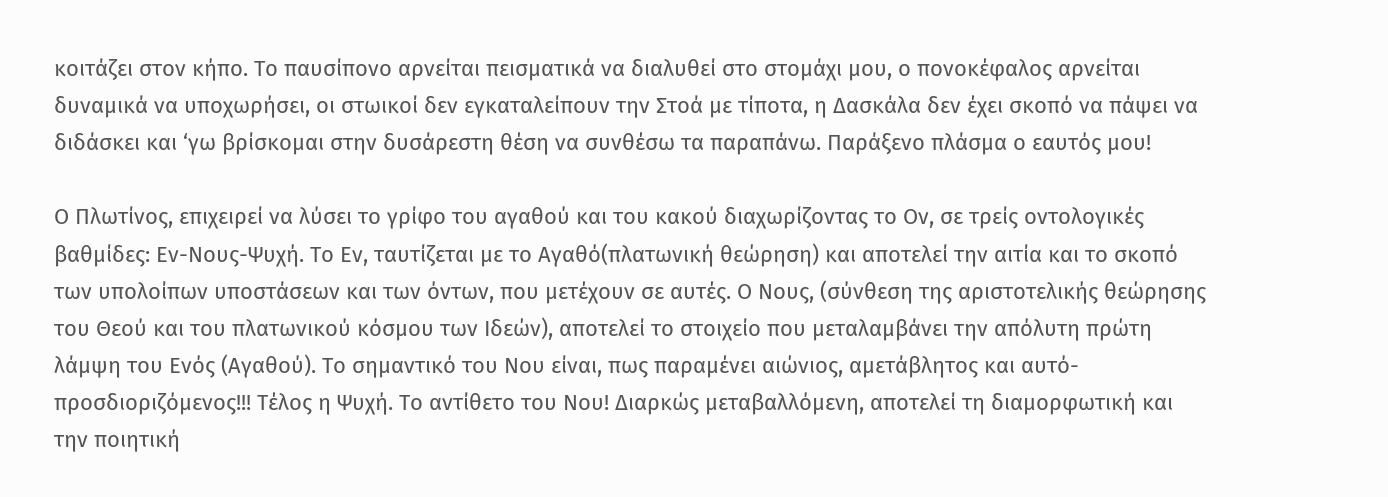κοιτάζει στον κήπο. Το παυσίπονο αρνείται πεισματικά να διαλυθεί στο στομάχι μου, ο πονοκέφαλος αρνείται δυναμικά να υποχωρήσει, οι στωικοί δεν εγκαταλείπουν την Στοά με τίποτα, η Δασκάλα δεν έχει σκοπό να πάψει να διδάσκει και ‘γω βρίσκομαι στην δυσάρεστη θέση να συνθέσω τα παραπάνω. Παράξενο πλάσμα ο εαυτός μου!

Ο Πλωτίνος, επιχειρεί να λύσει το γρίφο του αγαθού και του κακού διαχωρίζοντας το Ον, σε τρείς οντολογικές βαθμίδες: Εν-Νους-Ψυχή. Το Εν, ταυτίζεται με το Αγαθό(πλατωνική θεώρηση) και αποτελεί την αιτία και το σκοπό των υπολοίπων υποστάσεων και των όντων, που μετέχουν σε αυτές. Ο Νους, (σύνθεση της αριστοτελικής θεώρησης του Θεού και του πλατωνικού κόσμου των Ιδεών), αποτελεί το στοιχείο που μεταλαμβάνει την απόλυτη πρώτη λάμψη του Ενός (Αγαθού). Το σημαντικό του Νου είναι, πως παραμένει αιώνιος, αμετάβλητος και αυτό-προσδιοριζόμενος!!! Τέλος η Ψυχή. Το αντίθετο του Νου! Διαρκώς μεταβαλλόμενη, αποτελεί τη διαμορφωτική και την ποιητική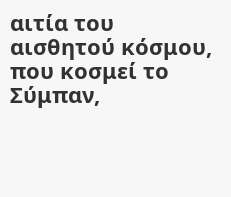αιτία του αισθητού κόσμου, που κοσμεί το Σύμπαν,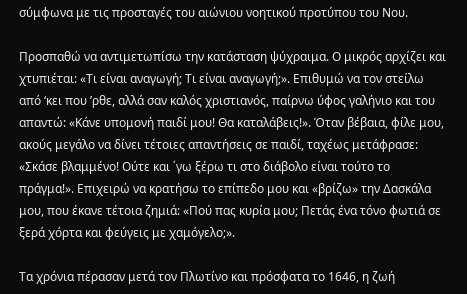σύμφωνα με τις προσταγές του αιώνιου νοητικού προτύπου του Νου.

Προσπαθώ να αντιμετωπίσω την κατάσταση ψύχραιμα. Ο μικρός αρχίζει και χτυπιέται: «Τι είναι αναγωγή; Τι είναι αναγωγή;». Επιθυμώ να τον στείλω από ‘κει που ’ρθε, αλλά σαν καλός χριστιανός, παίρνω ύφος γαλήνιο και του απαντώ: «Κάνε υπομονή παιδί μου! Θα καταλάβεις!». Όταν βέβαια, φίλε μου, ακούς μεγάλο να δίνει τέτοιες απαντήσεις σε παιδί, ταχέως μετάφρασε: «Σκάσε βλαμμένο! Ούτε και ΄γω ξέρω τι στο διάβολο είναι τούτο το πράγμα!». Επιχειρώ να κρατήσω το επίπεδο μου και «βρίζω» την Δασκάλα μου, που έκανε τέτοια ζημιά: «Πού πας κυρία μου; Πετάς ένα τόνο φωτιά σε ξερά χόρτα και φεύγεις με χαμόγελο;».

Τα χρόνια πέρασαν μετά τον Πλωτίνο και πρόσφατα το 1646, η ζωή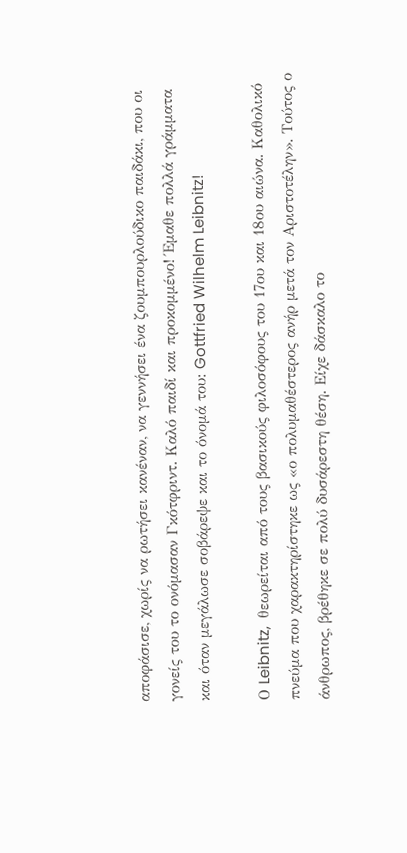αποφάσισε, χωρίς να ρωτήσει κανέναν, να γεννήσει ένα ζουμπουρλούδικο παιδάκι, που οι γονείς του το ονόμασαν Γκότφριντ. Καλό παιδί και προκομμένο! Έμαθε πολλά γράμματα και όταν μεγάλωσε σοβάρεψε και το όνομά του: Gottfried Wilhelm Leibnitz!

Ο Leibnitz,  θεωρείται από τους βασικούς φιλοσόφους του 17ου και 18ου αιώνα. Καθολικό πνεύμα που χαρακτηρίστηκε ως «ο πολυμαθέστερος ανήρ μετά τον Αριστοτέλην». Τούτος ο άνθρωπος, βρέθηκε σε πολύ δυσάρεστη θέση. Είχε δάσκαλο το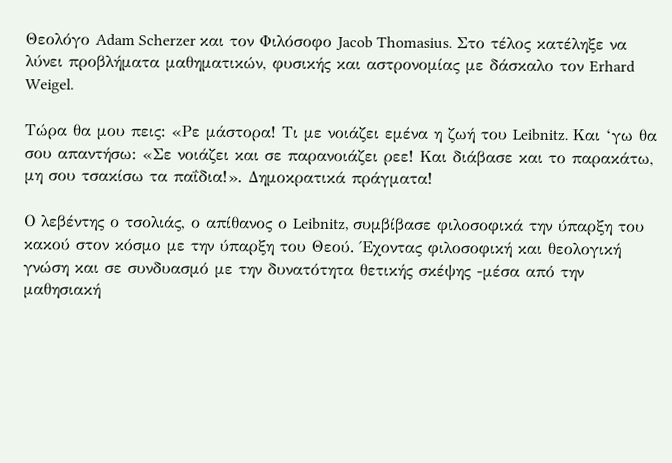Θεολόγο Adam Scherzer και τον Φιλόσοφο Jacob Thomasius. Στο τέλος κατέληξε να λύνει προβλήματα μαθηματικών, φυσικής και αστρονομίας με δάσκαλο τον Erhard Weigel.

Τώρα θα μου πεις: «Ρε μάστορα! Τι με νοιάζει εμένα η ζωή του Leibnitz. Kαι ‘γω θα σου απαντήσω: «Σε νοιάζει και σε παρανοιάζει ρεε! Και διάβασε και το παρακάτω, μη σου τσακίσω τα παΐδια!». Δημοκρατικά πράγματα!

Ο λεβέντης ο τσολιάς, ο απίθανος ο Leibnitz, συμβίβασε φιλοσοφικά την ύπαρξη του κακού στον κόσμο με την ύπαρξη του Θεού. Έχοντας φιλοσοφική και θεολογική γνώση και σε συνδυασμό με την δυνατότητα θετικής σκέψης -μέσα από την μαθησιακή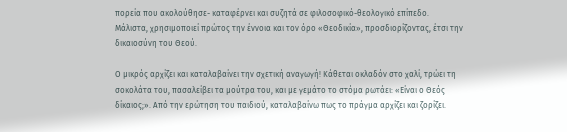πορεία που ακολούθησε- καταφέρνει και συζητά σε φιλοσοφικό-θεολογικό επίπεδο. Μάλιστα, χρησιμοποιεί πρώτος την έννοια και τον όρο «Θεοδικία», προσδιορίζοντας, έτσι την δικαιοσύνη του Θεού.

Ο μικρός αρχίζει και καταλαβαίνει την σχετική αναγωγή! Κάθεται οκλαδόν στο χαλί, τρώει τη σοκολάτα του, πασαλείβει τα μούτρα του, και με γεμάτο το στόμα ρωτάει: «Είναι ο Θεός δίκαιος;». Από την ερώτηση του παιδιού, καταλαβαίνω πως το πράγμα αρχίζει και ζορίζει.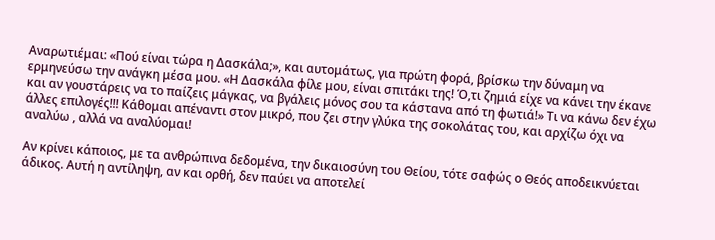Αναρωτιέμαι: «Πού είναι τώρα η Δασκάλα;», και αυτομάτως, για πρώτη φορά, βρίσκω την δύναμη να ερμηνεύσω την ανάγκη μέσα μου. «Η Δασκάλα φίλε μου, είναι σπιτάκι της! Ό,τι ζημιά είχε να κάνει την έκανε και αν γουστάρεις να το παίζεις μάγκας, να βγάλεις μόνος σου τα κάστανα από τη φωτιά!» Τι να κάνω δεν έχω άλλες επιλογές!!! Κάθομαι απέναντι στον μικρό, που ζει στην γλύκα της σοκολάτας του, και αρχίζω όχι να αναλύω , αλλά να αναλύομαι!

Αν κρίνει κάποιος, με τα ανθρώπινα δεδομένα, την δικαιοσύνη του Θείου, τότε σαφώς ο Θεός αποδεικνύεται άδικος. Αυτή η αντίληψη, αν και ορθή, δεν παύει να αποτελεί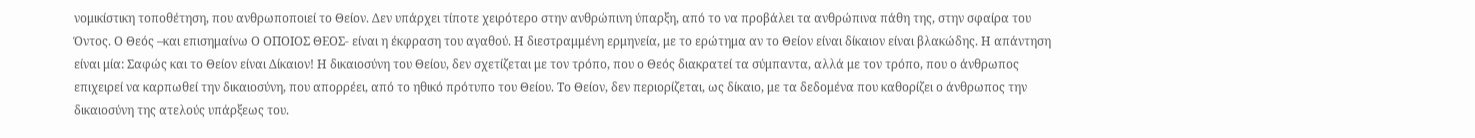νομικίστικη τοποθέτηση, που ανθρωποποιεί το Θείον. Δεν υπάρχει τίποτε χειρότερο στην ανθρώπινη ύπαρξη, από το να προβάλει τα ανθρώπινα πάθη της, στην σφαίρα του Όντος. Ο Θεός –και επισημαίνω Ο ΟΠΟΙΟΣ ΘΕΟΣ- είναι η έκφραση του αγαθού. Η διεστραμμένη ερμηνεία, με το ερώτημα αν το Θείον είναι δίκαιον είναι βλακώδης. Η απάντηση είναι μία: Σαφώς και το Θείον είναι Δίκαιον! Η δικαιοσύνη του Θείου, δεν σχετίζεται με τον τρόπο, που ο Θεός διακρατεί τα σύμπαντα, αλλά με τον τρόπο, που ο άνθρωπος επιχειρεί να καρπωθεί την δικαιοσύνη, που απορρέει, από το ηθικό πρότυπο του Θείου. Το Θείον, δεν περιορίζεται, ως δίκαιο, με τα δεδομένα που καθορίζει ο άνθρωπος την δικαιοσύνη της ατελούς υπάρξεως του.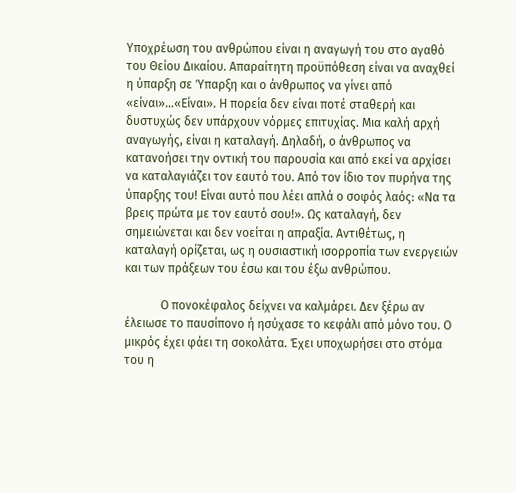Υποχρέωση του ανθρώπου είναι η αναγωγή του στο αγαθό του Θείου Δικαίου. Απαραίτητη προϋπόθεση είναι να αναχθεί η ύπαρξη σε Ύπαρξη και ο άνθρωπος να γίνει από «είναι»…«Είναι». Η πορεία δεν είναι ποτέ σταθερή και δυστυχώς δεν υπάρχουν νόρμες επιτυχίας. Μια καλή αρχή αναγωγής, είναι η καταλαγή. Δηλαδή, ο άνθρωπος να κατανοήσει την οντική του παρουσία και από εκεί να αρχίσει να καταλαγιάζει τον εαυτό του. Από τον ίδιο τον πυρήνα της ύπαρξης του! Είναι αυτό που λέει απλά ο σοφός λαός: «Να τα βρεις πρώτα με τον εαυτό σου!». Ως καταλαγή, δεν σημειώνεται και δεν νοείται η απραξία. Αντιθέτως, η καταλαγή ορίζεται, ως η ουσιαστική ισορροπία των ενεργειών και των πράξεων του έσω και του έξω ανθρώπου.

            Ο πονοκέφαλος δείχνει να καλμάρει. Δεν ξέρω αν έλειωσε το παυσίπονο ή ησύχασε το κεφάλι από μόνο του. Ο μικρός έχει φάει τη σοκολάτα. Έχει υποχωρήσει στο στόμα του η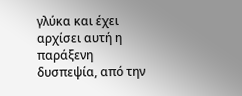γλύκα και έχει αρχίσει αυτή η παράξενη δυσπεψία, από την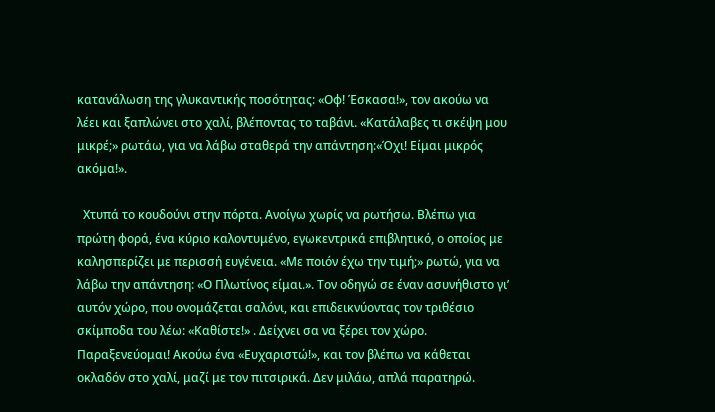κατανάλωση της γλυκαντικής ποσότητας: «Οφ! Έσκασα!», τον ακούω να λέει και ξαπλώνει στο χαλί, βλέποντας το ταβάνι. «Κατάλαβες τι σκέψη μου μικρέ;» ρωτάω, για να λάβω σταθερά την απάντηση:«Όχι! Είμαι μικρός ακόμα!».

  Χτυπά το κουδούνι στην πόρτα. Ανοίγω χωρίς να ρωτήσω. Βλέπω για πρώτη φορά, ένα κύριο καλοντυμένο, εγωκεντρικά επιβλητικό, ο οποίος με καλησπερίζει με περισσή ευγένεια. «Με ποιόν έχω την τιμή;» ρωτώ, για να λάβω την απάντηση: «Ο Πλωτίνος είμαι.». Τον οδηγώ σε έναν ασυνήθιστο γι’ αυτόν χώρο, που ονομάζεται σαλόνι, και επιδεικνύοντας τον τριθέσιο σκίμποδα του λέω: «Καθίστε!» . Δείχνει σα να ξέρει τον χώρο. Παραξενεύομαι! Ακούω ένα «Ευχαριστώ!», και τον βλέπω να κάθεται οκλαδόν στο χαλί, μαζί με τον πιτσιρικά. Δεν μιλάω, απλά παρατηρώ.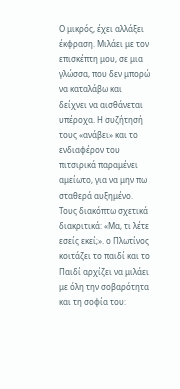Ο μικρός, έχει αλλάξει έκφραση. Μιλάει με τον επισκέπτη μου, σε μια γλώσσα, που δεν μπορώ να καταλάβω και δείχνει να αισθάνεται υπέροχα. Η συζήτησή τους «ανάβει» και το ενδιαφέρον του πιτσιρικά παραμένει αμείωτο, για να μην πω σταθερά αυξημένο. Τους διακόπτω σχετικά διακριτικά: «Μα, τι λέτε εσείς εκεί;». ο Πλωτίνος κοιτάζει το παιδί και το Παιδί αρχίζει να μιλάει με όλη την σοβαρότητα και τη σοφία του: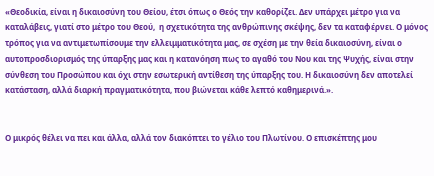«Θεοδικία, είναι η δικαιοσύνη του Θείου, έτσι όπως ο Θεός την καθορίζει. Δεν υπάρχει μέτρο για να καταλάβεις, γιατί στο μέτρο του Θεού,  η σχετικότητα της ανθρώπινης σκέψης, δεν τα καταφέρνει. Ο μόνος τρόπος για να αντιμετωπίσουμε την ελλειμματικότητα μας, σε σχέση με την θεία δικαιοσύνη, είναι ο αυτοπροσδιορισμός της ύπαρξης μας και η κατανόηση πως το αγαθό του Νου και της Ψυχής, είναι στην σύνθεση του Προσώπου και όχι στην εσωτερική αντίθεση της ύπαρξης του. Η δικαιοσύνη δεν αποτελεί κατάσταση, αλλά διαρκή πραγματικότητα, που βιώνεται κάθε λεπτό καθημερινά.».


Ο μικρός θέλει να πει και άλλα, αλλά τον διακόπτει το γέλιο του Πλωτίνου. Ο επισκέπτης μου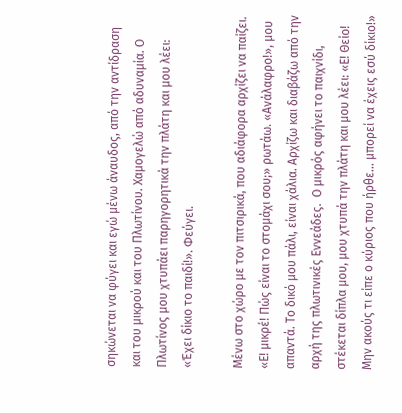σηκώνεται να φύγει και εγώ μένω άναυδος, από την αντίδραση και του μικρού και του Πλωτίνου. Χαμογελώ από αδυναμία. Ο Πλωτίνος μου χτυπάει παρηγορητικά την πλάτη και μου λέει: «Έχει δίκιο το παιδί!». Φεύγει.

Μένω στο χώρο με τον πιτσιρικά, που αδιάφορα αρχίζει να παίζει. «Ε! μικρέ! Πώς είναι το στομάχι σου;» ρωτάω. «Ανάλαφρο!», μου απαντά. Το δικό μου πάλι, είναι χάλια. Αρχίζω και διαβάζω από την αρχή της πλωτινικές Εννεάδες.  Ο μικρός αφήνει το παιχνίδι, στέκεται δίπλα μου, μου χτυπά την πλάτη και μου λέει: «Ε! Θείο! Μην ακούς τι είπε ο κύριος που ήρθε… μπορεί να έχεις εσύ δίκιο!»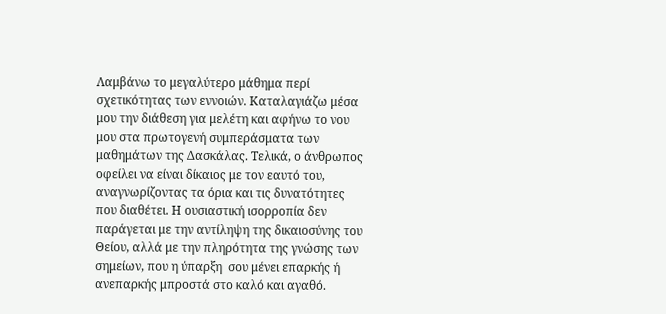Λαμβάνω το μεγαλύτερο μάθημα περί σχετικότητας των εννοιών. Καταλαγιάζω μέσα μου την διάθεση για μελέτη και αφήνω το νου μου στα πρωτογενή συμπεράσματα των μαθημάτων της Δασκάλας. Τελικά, ο άνθρωπος οφείλει να είναι δίκαιος με τον εαυτό του, αναγνωρίζοντας τα όρια και τις δυνατότητες που διαθέτει. Η ουσιαστική ισορροπία δεν παράγεται με την αντίληψη της δικαιοσύνης του Θείου, αλλά με την πληρότητα της γνώσης των σημείων, που η ύπαρξη  σου μένει επαρκής ή ανεπαρκής μπροστά στο καλό και αγαθό.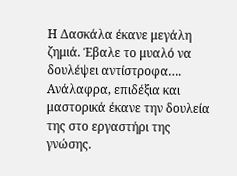Η Δασκάλα έκανε μεγάλη ζημιά. Έβαλε το μυαλό να δουλέψει αντίστροφα…. Ανάλαφρα, επιδέξια και μαστορικά έκανε την δουλεία της στο εργαστήρι της γνώσης.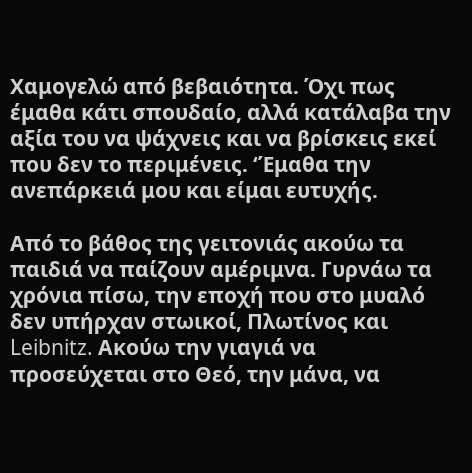Χαμογελώ από βεβαιότητα. Όχι πως έμαθα κάτι σπουδαίο, αλλά κατάλαβα την αξία του να ψάχνεις και να βρίσκεις εκεί που δεν το περιμένεις. ‘Έμαθα την ανεπάρκειά μου και είμαι ευτυχής.

Από το βάθος της γειτονιάς ακούω τα παιδιά να παίζουν αμέριμνα. Γυρνάω τα χρόνια πίσω, την εποχή που στο μυαλό δεν υπήρχαν στωικοί, Πλωτίνος και Leibnitz. Ακούω την γιαγιά να προσεύχεται στο Θεό, την μάνα, να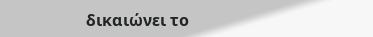δικαιώνει το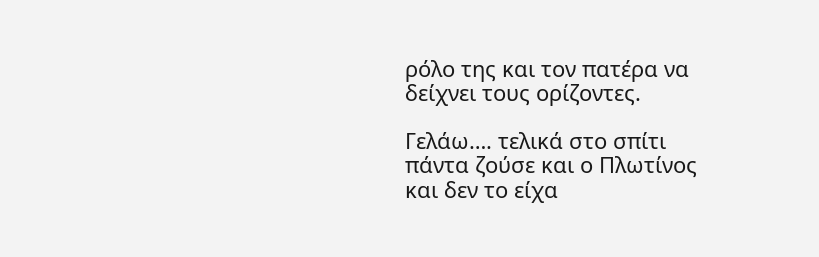ρόλο της και τον πατέρα να δείχνει τους ορίζοντες.

Γελάω…. τελικά στο σπίτι πάντα ζούσε και ο Πλωτίνος και δεν το είχα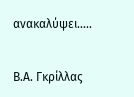ανακαλύψει…..

Β.Α. Γκρίλλας